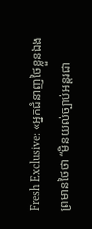Fresh Exclusive: «អ្នកជំនាញថៃខ្លួនឯង ព្រមានថៃថា “មិនយល់ច្បាប់អន្តរជា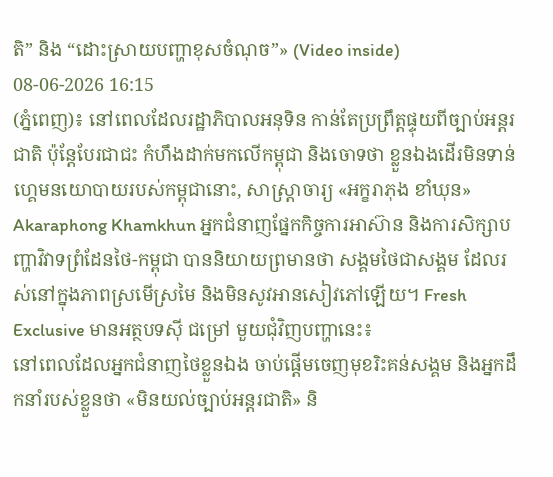តិ” និង “ដោះស្រាយបញ្ហាខុសចំណុច”» (Video inside)
08-06-2026 16:15
(ភ្នំពេញ)៖ នៅពេលដែលរដ្ឋាភិបាលអនុទិន កាន់តែប្រព្រឹត្តផ្ទុយពីច្បាប់អន្តរជាតិ ប៉ុន្តែបែរជាជះ កំហឹងដាក់មកលើកម្ពុជា និងចោទថា ខ្លួនឯងដើរមិនទាន់ហ្គេមនយោបាយរបស់កម្ពុជានោះ, សាស្រ្តាចារ្យ «អក្ខរាភុង ខាំឃុន» Akaraphong Khamkhun អ្នកជំនាញផ្នែកកិច្ចការអាស៊ាន និងការសិក្សាបញ្ហាវិវាទព្រំដែនថៃ-កម្ពុជា បាននិយាយព្រមានថា សង្គមថៃជាសង្គម ដែលរស់នៅក្នុងភាពស្រមើស្រមៃ និងមិនសូវអានសៀវភៅឡើយ។ Fresh Exclusive មានអត្ថបទស៊ី ជម្រៅ មួយជុំវិញបញ្ហានេះ៖
នៅពេលដែលអ្នកជំនាញថៃខ្លួនឯង ចាប់ផ្តើមចេញមុខរិះគន់សង្គម និងអ្នកដឹកនាំរបស់ខ្លួនថា «មិនយល់ច្បាប់អន្តរជាតិ» និ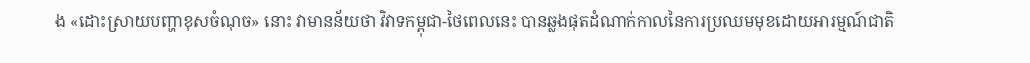ង «ដោះស្រាយបញ្ហាខុសចំណុច» នោះ វាមានន័យថា វិវាទកម្ពុជា-ថៃពេលនេះ បានឆ្លងផុតដំណាក់កាលនៃការប្រឈមមុខដោយអារម្មណ៍ជាតិ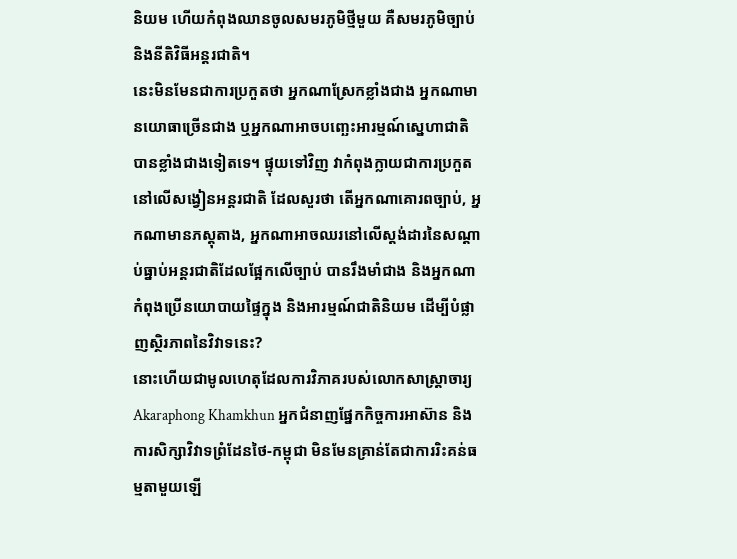និយម ហើយកំពុងឈានចូលសមរភូមិថ្មីមួយ គឺសមរភូមិច្បាប់ និងនីតិវិធីអន្តរជាតិ។
នេះមិនមែនជាការប្រកួតថា អ្នកណាស្រែកខ្លាំងជាង អ្នកណាមានយោធាច្រើនជាង ឬអ្នកណាអាចបញ្ឆេះអារម្មណ៍ស្នេហាជាតិ បានខ្លាំងជាងទៀតទេ។ ផ្ទុយទៅវិញ វាកំពុងក្លាយជាការប្រកួតនៅលើសង្វៀនអន្តរជាតិ ដែលសួរថា តើអ្នកណាគោរពច្បាប់, អ្នកណាមានភស្តុតាង, អ្នកណាអាចឈរនៅលើស្តង់ដារនៃសណ្តាប់ធ្នាប់អន្តរជាតិដែលផ្អែកលើច្បាប់ បានរឹងមាំជាង និងអ្នកណាកំពុងប្រើនយោបាយផ្ទៃក្នុង និងអារម្មណ៍ជាតិនិយម ដើម្បីបំផ្លាញស្ថិរភាពនៃវិវាទនេះ?
នោះហើយជាមូលហេតុដែលការវិភាគរបស់លោកសាស្ត្រាចារ្យ Akaraphong Khamkhun អ្នកជំនាញផ្នែកកិច្ចការអាស៊ាន និងការសិក្សាវិវាទព្រំដែនថៃ-កម្ពុជា មិនមែនគ្រាន់តែជាការរិះគន់ធម្មតាមួយឡើ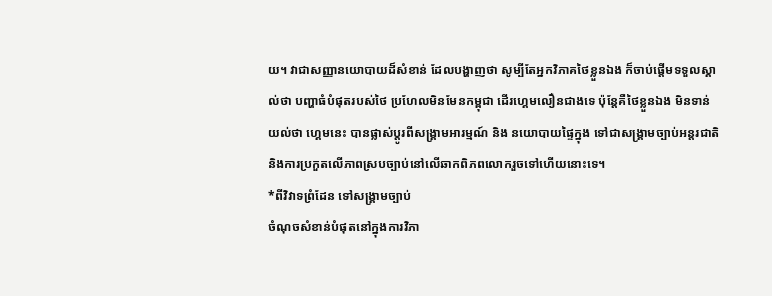យ។ វាជាសញ្ញានយោបាយដ៏សំខាន់ ដែលបង្ហាញថា សូម្បីតែអ្នកវិភាគថៃខ្លួនឯង ក៏ចាប់ផ្តើមទទួលស្គាល់ថា បញ្ហាធំបំផុតរបស់ថៃ ប្រហែលមិនមែនកម្ពុជា ដើរហ្គេមលឿនជាងទេ ប៉ុន្តែគឺថៃខ្លួនឯង មិនទាន់យល់ថា ហ្គេមនេះ បានផ្លាស់ប្តូរពីសង្គ្រាមអារម្មណ៍ និង នយោបាយផ្ទៃក្នុង ទៅជាសង្គ្រាមច្បាប់អន្តរជាតិ និងការប្រកួតលើភាពស្របច្បាប់នៅលើឆាកពិភពលោករួចទៅហើយនោះទេ។
*ពីវិវាទព្រំដែន ទៅសង្គ្រាមច្បាប់
ចំណុចសំខាន់បំផុតនៅក្នុងការវិភា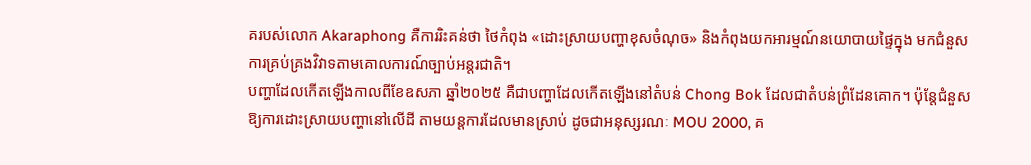គរបស់លោក Akaraphong គឺការរិះគន់ថា ថៃកំពុង «ដោះស្រាយបញ្ហាខុសចំណុច» និងកំពុងយកអារម្មណ៍នយោបាយផ្ទៃក្នុង មកជំនួសការគ្រប់គ្រងវិវាទតាមគោលការណ៍ច្បាប់អន្តរជាតិ។
បញ្ហាដែលកើតឡើងកាលពីខែឧសភា ឆ្នាំ២០២៥ គឺជាបញ្ហាដែលកើតឡើងនៅតំបន់ Chong Bok ដែលជាតំបន់ព្រំដែនគោក។ ប៉ុន្តែជំនួសឱ្យការដោះស្រាយបញ្ហានៅលើដី តាមយន្តការដែលមានស្រាប់ ដូចជាអនុស្សរណៈ MOU 2000, គ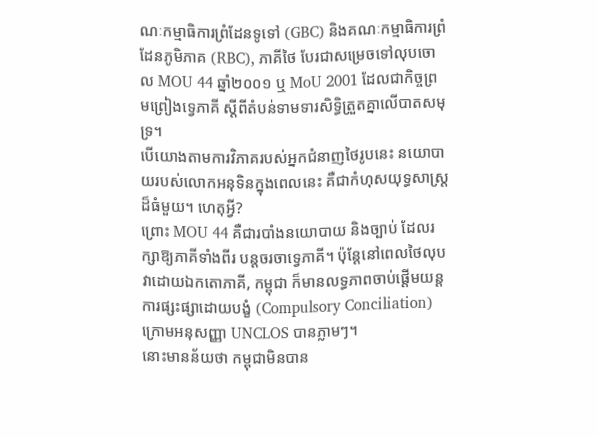ណៈកម្មាធិការព្រំដែនទូទៅ (GBC) និងគណៈកម្មាធិការព្រំដែនភូមិភាគ (RBC), ភាគីថៃ បែរជាសម្រេចទៅលុបចោល MOU 44 ឆ្នាំ២០០១ ឬ MoU 2001 ដែលជាកិច្ចព្រមព្រៀងទ្វេភាគី ស្តីពីតំបន់ទាមទារសិទ្ធិត្រួតគ្នាលើបាតសមុទ្រ។
បើយោងតាមការវិភាគរបស់អ្នកជំនាញថៃរូបនេះ នយោបាយរបស់លោកអនុទិនក្នុងពេលនេះ គឺជាកំហុសយុទ្ធសាស្ត្រដ៏ធំមួយ។ ហេតុអ្វី?
ព្រោះ MOU 44 គឺជារបាំងនយោបាយ និងច្បាប់ ដែលរក្សាឱ្យភាគីទាំងពីរ បន្តចរចាទ្វេភាគី។ ប៉ុន្តែនៅពេលថៃលុបវាដោយឯកតោភាគី, កម្ពុជា ក៏មានលទ្ធភាពចាប់ផ្តើមយន្តការផ្សះផ្សាដោយបង្ខំ (Compulsory Conciliation) ក្រោមអនុសញ្ញា UNCLOS បានភ្លាមៗ។
នោះមានន័យថា កម្ពុជាមិនបាន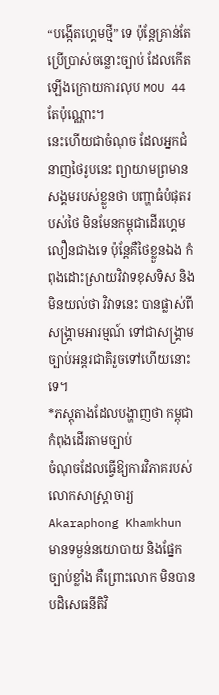“បង្កើតហ្គេមថ្មី” ទេ ប៉ុន្តែគ្រាន់តែប្រើប្រាស់ចន្លោះច្បាប់ ដែលកើតឡើងក្រោយការលុប MOU 44 តែប៉ុណ្ណោះ។
នេះហើយជាចំណុច ដែលអ្នកជំនាញថៃរូបនេះ ព្យាយាមព្រមានសង្គមរបស់ខ្លួនថា បញ្ហាធំបំផុតរបស់ថៃ មិនមែនកម្ពុជាដើរហ្គេមលឿនជាងទេ ប៉ុន្តែគឺថៃខ្លួនឯង កំពុងដោះស្រាយវិវាទខុសទិស និងមិនយល់ថា វិវាទនេះ បានផ្លាស់ពីសង្គ្រាមអារម្មណ៍ ទៅជាសង្គ្រាមច្បាប់អន្តរជាតិរួចទៅហើយនោះទេ។
*ភស្តុតាងដែលបង្ហាញថា កម្ពុជាកំពុងដើរតាមច្បាប់
ចំណុចដែលធ្វើឱ្យការវិភាគរបស់លោកសាស្ត្រាចារ្យ Akaraphong Khamkhun មានទម្ងន់នយោបាយ និងផ្នែកច្បាប់ខ្លាំង គឺព្រោះលោក មិនបានបដិសេធនីតិវិ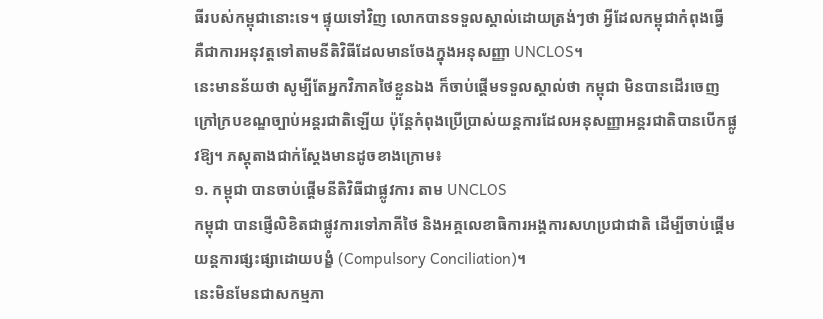ធីរបស់កម្ពុជានោះទេ។ ផ្ទុយទៅវិញ លោកបានទទួលស្គាល់ដោយត្រង់ៗថា អ្វីដែលកម្ពុជាកំពុងធ្វើ គឺជាការអនុវត្តទៅតាមនីតិវិធីដែលមានចែងក្នុងអនុសញ្ញា UNCLOS។
នេះមានន័យថា សូម្បីតែអ្នកវិភាគថៃខ្លួនឯង ក៏ចាប់ផ្តើមទទួលស្គាល់ថា កម្ពុជា មិនបានដើរចេញក្រៅក្របខណ្ឌច្បាប់អន្តរជាតិឡើយ ប៉ុន្តែកំពុងប្រើប្រាស់យន្តការដែលអនុសញ្ញាអន្តរជាតិបានបើកផ្លូវឱ្យ។ ភស្តុតាងជាក់ស្តែងមានដូចខាងក្រោម៖
១. កម្ពុជា បានចាប់ផ្តើមនីតិវិធីជាផ្លូវការ តាម UNCLOS
កម្ពុជា បានផ្ញើលិខិតជាផ្លូវការទៅភាគីថៃ និងអគ្គលេខាធិការអង្គការសហប្រជាជាតិ ដើម្បីចាប់ផ្តើមយន្តការផ្សះផ្សាដោយបង្ខំ (Compulsory Conciliation)។
នេះមិនមែនជាសកម្មភា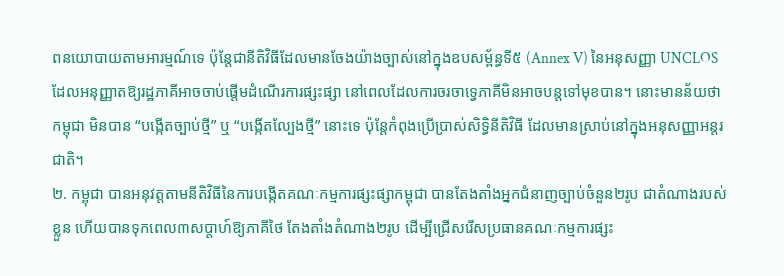ពនយោបាយតាមអារម្មណ៍ទេ ប៉ុន្តែជានីតិវិធីដែលមានចែងយ៉ាងច្បាស់នៅក្នុងឧបសម្ព័ន្ធទី៥ (Annex V) នៃអនុសញ្ញា UNCLOS ដែលអនុញ្ញាតឱ្យរដ្ឋភាគីអាចចាប់ផ្តើមដំណើរការផ្សះផ្សា នៅពេលដែលការចរចាទ្វេភាគីមិនអាចបន្តទៅមុខបាន។ នោះមានន័យថា កម្ពុជា មិនបាន “បង្កើតច្បាប់ថ្មី” ឬ “បង្កើតល្បែងថ្មី” នោះទេ ប៉ុន្តែកំពុងប្រើប្រាស់សិទ្ធិនីតិវិធី ដែលមានស្រាប់នៅក្នុងអនុសញ្ញាអន្តរជាតិ។
២. កម្ពុជា បានអនុវត្តតាមនីតិវិធីនៃការបង្កើតគណៈកម្មការផ្សះផ្សាកម្ពុជា បានតែងតាំងអ្នកជំនាញច្បាប់ចំនួន២រូប ជាតំណាងរបស់ខ្លួន ហើយបានទុកពេល៣សប្តាហ៍ឱ្យភាគីថៃ តែងតាំងតំណាង២រូប ដើម្បីជ្រើសរើសប្រធានគណៈកម្មការផ្សះ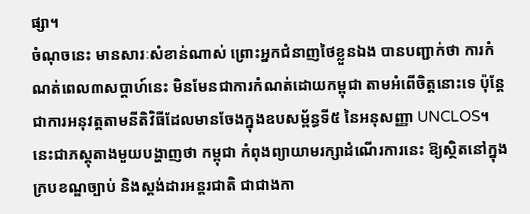ផ្សា។
ចំណុចនេះ មានសារៈសំខាន់ណាស់ ព្រោះអ្នកជំនាញថៃខ្លួនឯង បានបញ្ជាក់ថា ការកំណត់ពេល៣សប្តាហ៍នេះ មិនមែនជាការកំណត់ដោយកម្ពុជា តាមអំពើចិត្តនោះទេ ប៉ុន្តែជាការអនុវត្តតាមនីតិវិធីដែលមានចែងក្នុងឧបសម្ព័ន្ធទី៥ នៃអនុសញ្ញា UNCLOS។ នេះជាភស្តុតាងមួយបង្ហាញថា កម្ពុជា កំពុងព្យាយាមរក្សាដំណើរការនេះ ឱ្យស្ថិតនៅក្នុងក្របខណ្ឌច្បាប់ និងស្តង់ដារអន្តរជាតិ ជាជាងកា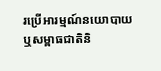រប្រើអារម្មណ៍នយោបាយ ឬសម្ពាធជាតិនិ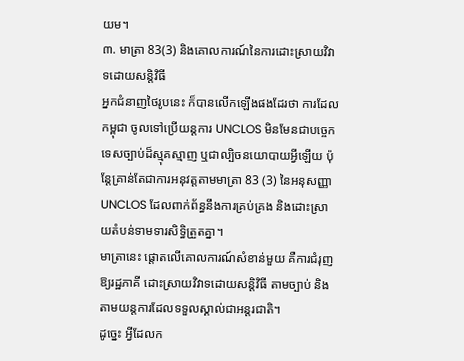យម។
៣. មាត្រា 83(3) និងគោលការណ៍នៃការដោះស្រាយវិវាទដោយសន្តិវិធី
អ្នកជំនាញថៃរូបនេះ ក៏បានលើកឡើងផងដែរថា ការដែលកម្ពុជា ចូលទៅប្រើយន្តការ UNCLOS មិនមែនជាបច្ចេកទេសច្បាប់ដ៏ស្មុគស្មាញ ឬជាល្បិចនយោបាយអ្វីឡើយ ប៉ុន្តែគ្រាន់តែជាការអនុវត្តតាមមាត្រា 83 (3) នៃអនុសញ្ញា UNCLOS ដែលពាក់ព័ន្ធនឹងការគ្រប់គ្រង និងដោះស្រាយតំបន់ទាមទារសិទ្ធិត្រួតគ្នា។
មាត្រានេះ ផ្តោតលើគោលការណ៍សំខាន់មួយ គឺការជំរុញឱ្យរដ្ឋភាគី ដោះស្រាយវិវាទដោយសន្តិវិធី តាមច្បាប់ និងតាមយន្តការដែលទទួលស្គាល់ជាអន្តរជាតិ។
ដូច្នេះ អ្វីដែលក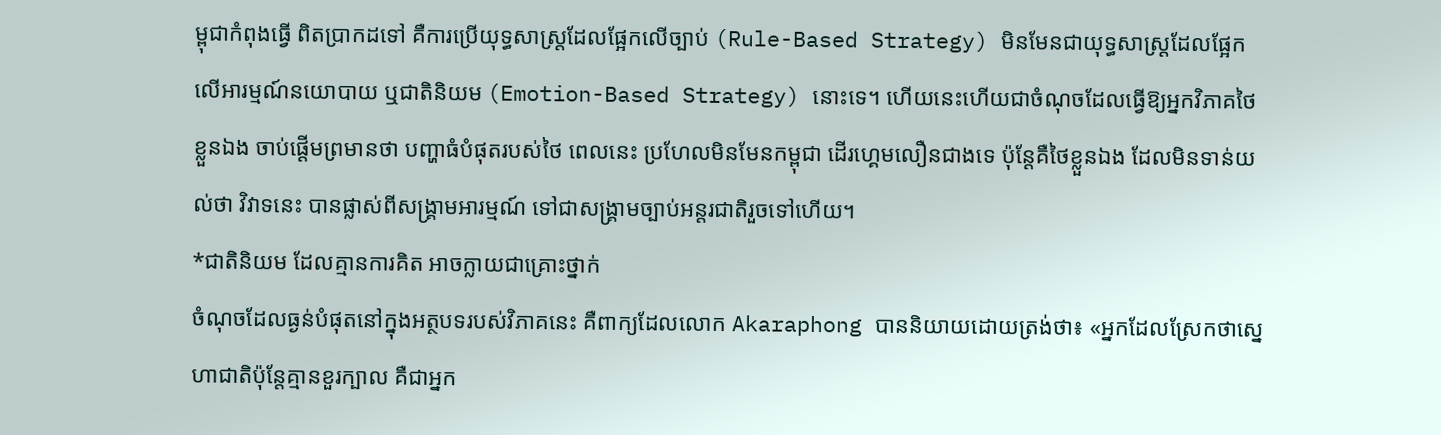ម្ពុជាកំពុងធ្វើ ពិតប្រាកដទៅ គឺការប្រើយុទ្ធសាស្ត្រដែលផ្អែកលើច្បាប់ (Rule-Based Strategy) មិនមែនជាយុទ្ធសាស្ត្រដែលផ្អែកលើអារម្មណ៍នយោបាយ ឬជាតិនិយម (Emotion-Based Strategy) នោះទេ។ ហើយនេះហើយជាចំណុចដែលធ្វើឱ្យអ្នកវិភាគថៃខ្លួនឯង ចាប់ផ្តើមព្រមានថា បញ្ហាធំបំផុតរបស់ថៃ ពេលនេះ ប្រហែលមិនមែនកម្ពុជា ដើរហ្គេមលឿនជាងទេ ប៉ុន្តែគឺថៃខ្លួនឯង ដែលមិនទាន់យល់ថា វិវាទនេះ បានផ្លាស់ពីសង្គ្រាមអារម្មណ៍ ទៅជាសង្គ្រាមច្បាប់អន្តរជាតិរួចទៅហើយ។
*ជាតិនិយម ដែលគ្មានការគិត អាចក្លាយជាគ្រោះថ្នាក់
ចំណុចដែលធ្ងន់បំផុតនៅក្នុងអត្ថបទរបស់វិភាគនេះ គឺពាក្យដែលលោក Akaraphong បាននិយាយដោយត្រង់ថា៖ «អ្នកដែលស្រែកថាស្នេហាជាតិប៉ុន្តែគ្មានខួរក្បាល គឺជាអ្នក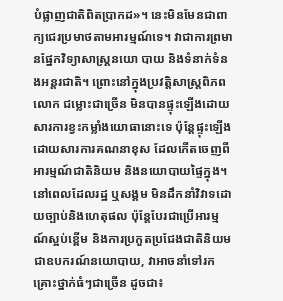បំផ្លាញជាតិពិតប្រាកដ»។ នេះមិនមែនជាពាក្យជេរប្រមាថតាមអារម្មណ៍ទេ។ វាជាការព្រមានផ្នែកវិទ្យាសាស្ត្រនយោ បាយ និងទំនាក់ទំនងអន្តរជាតិ។ ព្រោះនៅក្នុងប្រវត្តិសាស្ត្រពិភពលោក ជម្លោះជាច្រើន មិនបានផ្ទុះឡើងដោយសារការខ្វះកម្លាំងយោធានោះទេ ប៉ុន្តែផ្ទុះឡើងដោយសារការគណនាខុស ដែលកើតចេញពីអារម្មណ៍ជាតិនិយម និងនយោបាយផ្ទៃក្នុង។
នៅពេលដែលរដ្ឋ ឬសង្គម មិនដឹកនាំវិវាទដោយច្បាប់និងហេតុផល ប៉ុន្តែបែរជាប្រើអារម្មណ៍ស្អប់ខ្ពើម និងការប្រកួតប្រជែងជាតិនិយម ជាឧបករណ៍នយោបាយ, វាអាចនាំទៅរកគ្រោះថ្នាក់ធំៗជាច្រើន ដូចជា៖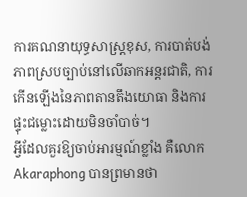ការគណនាយុទ្ធសាស្ត្រខុស, ការបាត់បង់ភាពស្របច្បាប់នៅលើឆាកអន្តរជាតិ, ការកើនឡើងនៃភាពតានតឹងយោធា និងការផ្ទុះជម្លោះដោយមិនចាំបាច់។
អ្វីដែលគួរឱ្យចាប់អារម្មណ៍ខ្លាំង គឺលោក Akaraphong បានព្រមានថា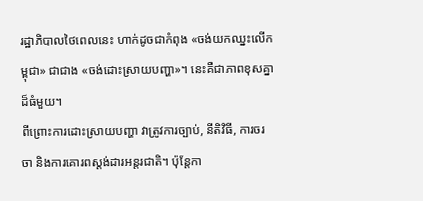រដ្ឋាភិបាលថៃពេលនេះ ហាក់ដូចជាកំពុង «ចង់យកឈ្នះលើកម្ពុជា» ជាជាង «ចង់ដោះស្រាយបញ្ហា»។ នេះគឺជាភាពខុសគ្នាដ៏ធំមួយ។
ពីព្រោះការដោះស្រាយបញ្ហា វាត្រូវការច្បាប់, នីតិវិធី, ការចរចា និងការគោរពស្តង់ដារអន្តរជាតិ។ ប៉ុន្តែកា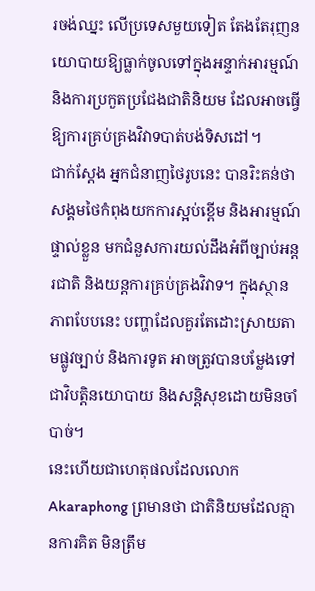រចង់ឈ្នះ លើប្រទេសមួយទៀត តែងតែរុញនយោបាយឱ្យធ្លាក់ចូលទៅក្នុងអន្ទាក់អារម្មណ៍ និងការប្រកួតប្រជែងជាតិនិយម ដែលអាចធ្វើឱ្យការគ្រប់គ្រងវិវាទបាត់បង់ទិសដៅ។
ជាក់ស្តែង អ្នកជំនាញថៃរូបនេះ បានរិះគន់ថា សង្គមថៃកំពុងយកការស្អប់ខ្ពើម និងអារម្មណ៍ផ្ទាល់ខ្លួន មកជំនួសការយល់ដឹងអំពីច្បាប់អន្តរជាតិ និងយន្តការគ្រប់គ្រងវិវាទ។ ក្នុងស្ថានភាពបែបនេះ បញ្ហាដែលគួរតែដោះស្រាយតាមផ្លូវច្បាប់ និងការទូត អាចត្រូវបានបម្លែងទៅជាវិបត្តិនយោបាយ និងសន្តិសុខដោយមិនចាំបាច់។
នេះហើយជាហេតុផលដែលលោក Akaraphong ព្រមានថា ជាតិនិយមដែលគ្មានការគិត មិនត្រឹម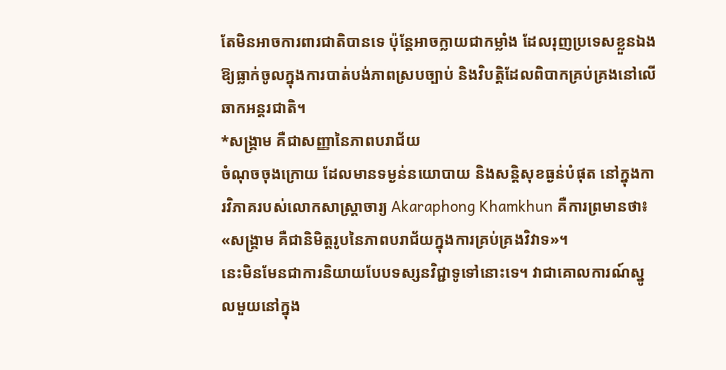តែមិនអាចការពារជាតិបានទេ ប៉ុន្តែអាចក្លាយជាកម្លាំង ដែលរុញប្រទេសខ្លួនឯង ឱ្យធ្លាក់ចូលក្នុងការបាត់បង់ភាពស្របច្បាប់ និងវិបត្តិដែលពិបាកគ្រប់គ្រងនៅលើឆាកអន្តរជាតិ។
*សង្គ្រាម គឺជាសញ្ញានៃភាពបរាជ័យ
ចំណុចចុងក្រោយ ដែលមានទម្ងន់នយោបាយ និងសន្តិសុខធ្ងន់បំផុត នៅក្នុងការវិភាគរបស់លោកសាស្ត្រាចារ្យ Akaraphong Khamkhun គឺការព្រមានថា៖ «សង្គ្រាម គឺជានិមិត្តរូបនៃភាពបរាជ័យក្នុងការគ្រប់គ្រងវិវាទ»។
នេះមិនមែនជាការនិយាយបែបទស្សនវិជ្ជាទូទៅនោះទេ។ វាជាគោលការណ៍ស្នូលមួយនៅក្នុង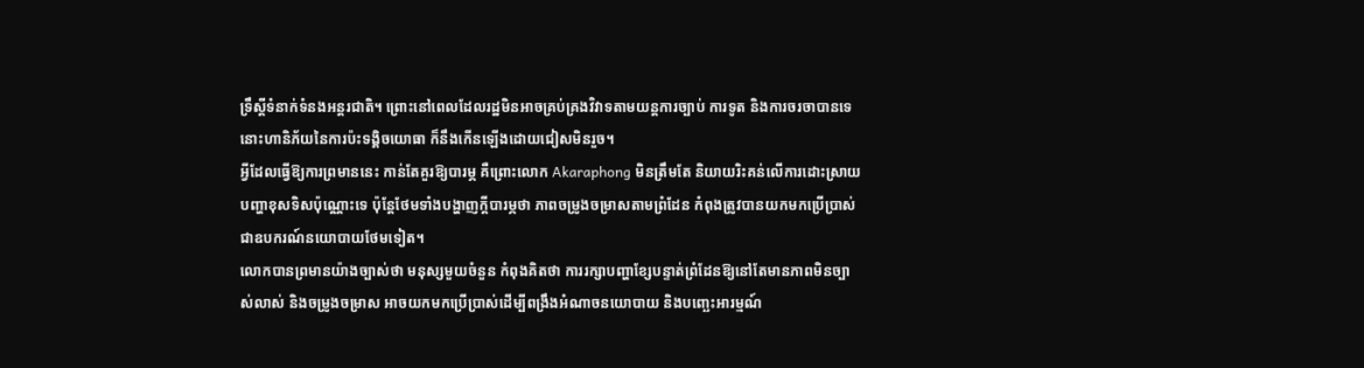ទ្រឹស្តីទំនាក់ទំនងអន្តរជាតិ។ ព្រោះនៅពេលដែលរដ្ឋមិនអាចគ្រប់គ្រងវិវាទតាមយន្តការច្បាប់ ការទូត និងការចរចាបានទេ នោះហានិភ័យនៃការប៉ះទង្គិចយោធា ក៏នឹងកើនឡើងដោយជៀសមិនរួច។
អ្វីដែលធ្វើឱ្យការព្រមាននេះ កាន់តែគួរឱ្យបារម្ភ គឺព្រោះលោក Akaraphong មិនត្រឹមតែ និយាយរិះគន់លើការដោះស្រាយបញ្ហាខុសទិសប៉ុណ្ណោះទេ ប៉ុន្តែថែមទាំងបង្ហាញក្តីបារម្ភថា ភាពចម្រូងចម្រាសតាមព្រំដែន កំពុងត្រូវបានយកមកប្រើប្រាស់ជាឧបករណ៍នយោបាយថែមទៀត។
លោកបានព្រមានយ៉ាងច្បាស់ថា មនុស្សមួយចំនួន កំពុងគិតថា ការរក្សាបញ្ហាខ្សែបន្ទាត់ព្រំដែនឱ្យនៅតែមានភាពមិនច្បាស់លាស់ និងចម្រូងចម្រាស អាចយកមកប្រើប្រាស់ដើម្បីពង្រឹងអំណាចនយោបាយ និងបញ្ឆេះអារម្មណ៍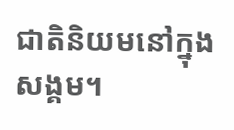ជាតិនិយមនៅក្នុងសង្គម។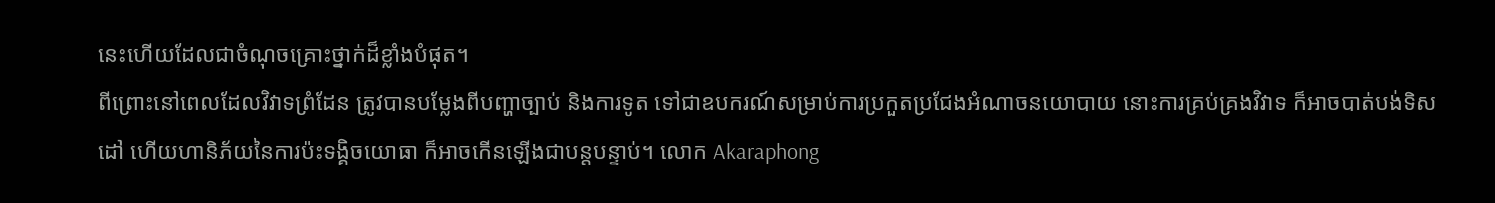នេះហើយដែលជាចំណុចគ្រោះថ្នាក់ដ៏ខ្លាំងបំផុត។
ពីព្រោះនៅពេលដែលវិវាទព្រំដែន ត្រូវបានបម្លែងពីបញ្ហាច្បាប់ និងការទូត ទៅជាឧបករណ៍សម្រាប់ការប្រកួតប្រជែងអំណាចនយោបាយ នោះការគ្រប់គ្រងវិវាទ ក៏អាចបាត់បង់ទិសដៅ ហើយហានិភ័យនៃការប៉ះទង្គិចយោធា ក៏អាចកើនឡើងជាបន្តបន្ទាប់។ លោក Akaraphong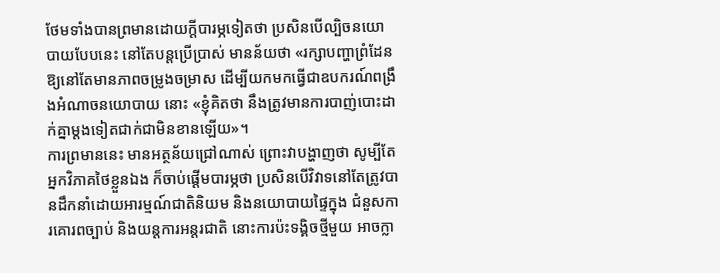ថែមទាំងបានព្រមានដោយក្តីបារម្ភទៀតថា ប្រសិនបើល្បិចនយោបាយបែបនេះ នៅតែបន្តប្រើប្រាស់ មានន័យថា «រក្សាបញ្ហាព្រំដែនឱ្យនៅតែមានភាពចម្រូងចម្រាស ដើម្បីយកមកធ្វើជាឧបករណ៍ពង្រឹងអំណាចនយោបាយ នោះ «ខ្ញុំគិតថា នឹងត្រូវមានការបាញ់បោះដាក់គ្នាម្តងទៀតជាក់ជាមិនខានឡើយ»។
ការព្រមាននេះ មានអត្ថន័យជ្រៅណាស់ ព្រោះវាបង្ហាញថា សូម្បីតែអ្នកវិភាគថៃខ្លួនឯង ក៏ចាប់ផ្តើមបារម្ភថា ប្រសិនបើវិវាទនៅតែត្រូវបានដឹកនាំដោយអារម្មណ៍ជាតិនិយម និងនយោបាយផ្ទៃក្នុង ជំនួសការគោរពច្បាប់ និងយន្តការអន្តរជាតិ នោះការប៉ះទង្គិចថ្មីមួយ អាចក្លា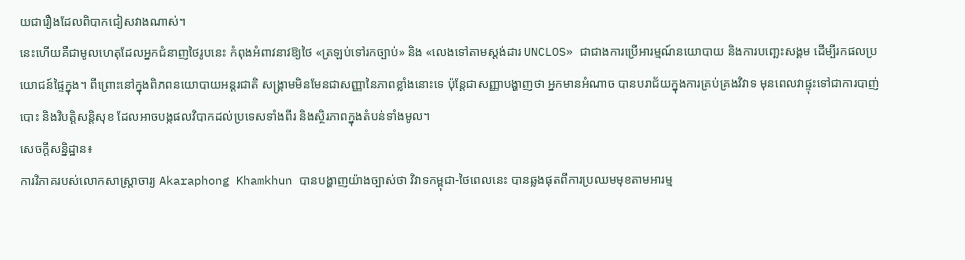យជារឿងដែលពិបាកជៀសវាងណាស់។
នេះហើយគឺជាមូលហេតុដែលអ្នកជំនាញថៃរូបនេះ កំពុងអំពាវនាវឱ្យថៃ «ត្រឡប់ទៅរកច្បាប់» និង «លេងទៅតាមស្តង់ដារ UNCLOS» ជាជាងការប្រើអារម្មណ៍នយោបាយ និងការបញ្ឆេះសង្គម ដើម្បីរកផលប្រយោជន៍ផ្ទៃក្នុង។ ពីព្រោះនៅក្នុងពិភពនយោបាយអន្តរជាតិ សង្គ្រាមមិនមែនជាសញ្ញានៃភាពខ្លាំងនោះទេ ប៉ុន្តែជាសញ្ញាបង្ហាញថា អ្នកមានអំណាច បានបរាជ័យក្នុងការគ្រប់គ្រងវិវាទ មុនពេលវាផ្ទុះទៅជាការបាញ់បោះ និងវិបត្តិសន្តិសុខ ដែលអាចបង្កផលវិបាកដល់ប្រទេសទាំងពីរ និងស្ថិរភាពក្នុងតំបន់ទាំងមូល។
សេចក្តីសន្និដ្ឋាន៖
ការវិភាគរបស់លោកសាស្ត្រាចារ្យ Akaraphong Khamkhun បានបង្ហាញយ៉ាងច្បាស់ថា វិវាទកម្ពុជា-ថៃពេលនេះ បានឆ្លងផុតពីការប្រឈមមុខតាមអារម្ម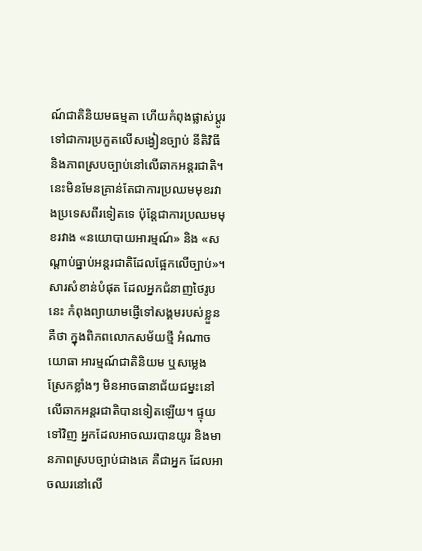ណ៍ជាតិនិយមធម្មតា ហើយកំពុងផ្លាស់ប្តូរទៅជាការប្រកួតលើសង្វៀនច្បាប់ នីតិវិធី និងភាពស្របច្បាប់នៅលើឆាកអន្តរជាតិ។
នេះមិនមែនគ្រាន់តែជាការប្រឈមមុខរវាងប្រទេសពីរទៀតទេ ប៉ុន្តែជាការប្រឈមមុខរវាង «នយោបាយអារម្មណ៍» និង «សណ្តាប់ធ្នាប់អន្តរជាតិដែលផ្អែកលើច្បាប់»។
សារសំខាន់បំផុត ដែលអ្នកជំនាញថៃរូបនេះ កំពុងព្យាយាមផ្ញើទៅសង្គមរបស់ខ្លួន គឺថា ក្នុងពិភពលោកសម័យថ្មី អំណាចយោធា អារម្មណ៍ជាតិនិយម ឬសម្លេងស្រែកខ្លាំងៗ មិនអាចធានាជ័យជម្នះនៅលើឆាកអន្តរជាតិបានទៀតឡើយ។ ផ្ទុយទៅវិញ អ្នកដែលអាចឈរបានយូរ និងមានភាពស្របច្បាប់ជាងគេ គឺជាអ្នក ដែលអាចឈរនៅលើ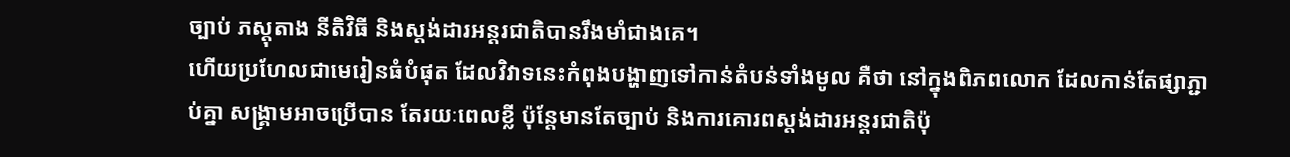ច្បាប់ ភស្តុតាង នីតិវិធី និងស្តង់ដារអន្តរជាតិបានរឹងមាំជាងគេ។
ហើយប្រហែលជាមេរៀនធំបំផុត ដែលវិវាទនេះកំពុងបង្ហាញទៅកាន់តំបន់ទាំងមូល គឺថា នៅក្នុងពិភពលោក ដែលកាន់តែផ្សាភ្ជាប់គ្នា សង្គ្រាមអាចប្រើបាន តែរយៈពេលខ្លី ប៉ុន្តែមានតែច្បាប់ និងការគោរពស្តង់ដារអន្តរជាតិប៉ុ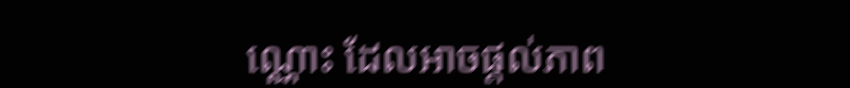ណ្ណោះ ដែលអាចផ្តល់ភាព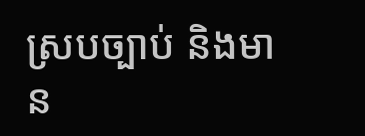ស្របច្បាប់ និងមាន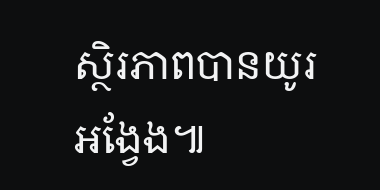ស្ថិរភាពបានយូរអង្វែង៕